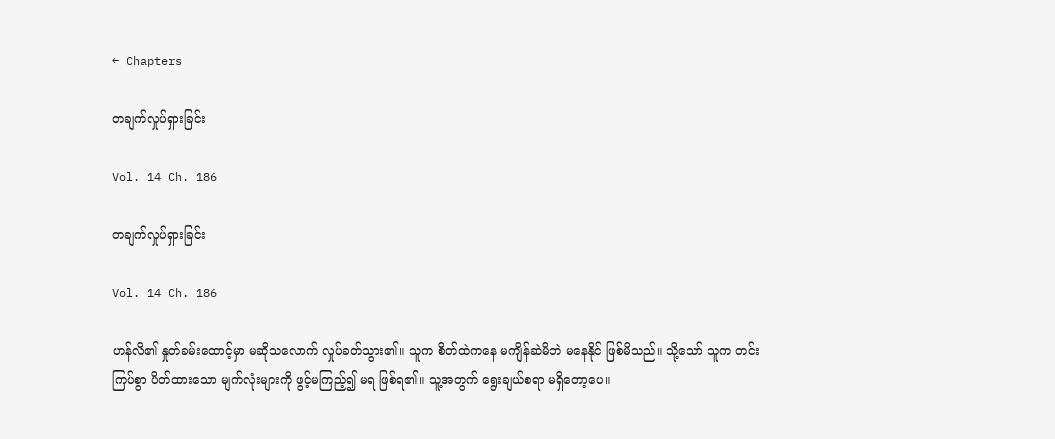← Chapters

တချက်လှုပ်ရှားခြင်း

Vol. 14 Ch. 186

တချက်လှုပ်ရှားခြင်း

Vol. 14 Ch. 186

ဟန်လိ၏ နှုတ်ခမ်းထောင့်မှာ မဆိုသလောက် လှုပ်ခတ်သွား၏။ သူက စိတ်ထဲကနေ မကျိန်ဆဲမိဘဲ မနေနိုင် ဖြစ်မိသည်။ သို့သော် သူက တင်းကြပ်စွာ ပိတ်ထားသော မျက်လုံးများကို ဖွင့်မကြည့်၍ မရ ဖြစ်ရ၏။ သူ့အတွက် ရွေးချယ်စရာ မရှိတော့ပေ။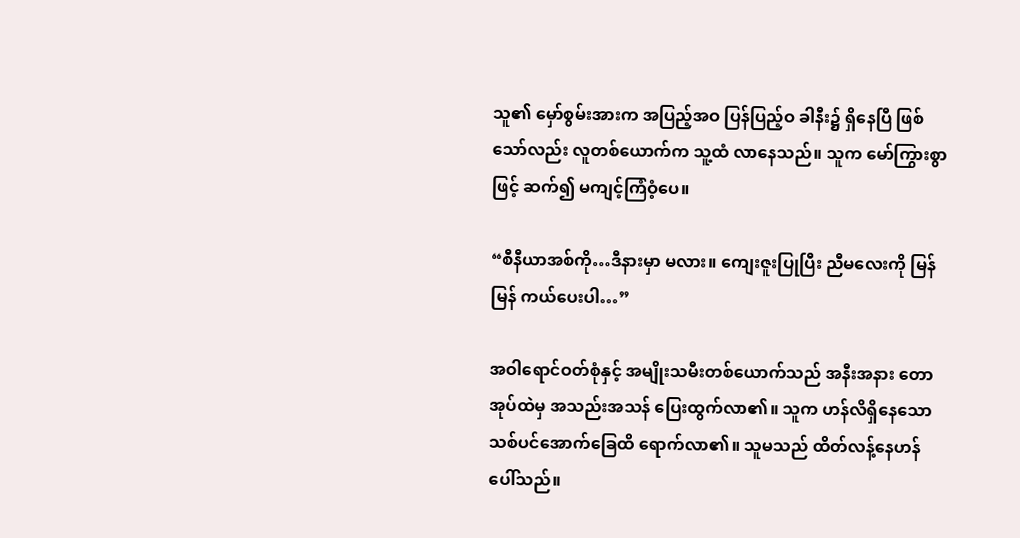သူ၏ မှော်စွမ်းအားက အပြည့်အဝ ပြန်ပြည့်ဝ ခါနီး၌ ရှိနေပြီ ဖြစ်သော်လည်း လူတစ်ယောက်က သူ့ထံ လာနေသည်။ သူက မော်ကြွားစွာဖြင့် ဆက်၍ မကျင့်ကြံဝံ့ပေ။

“စီနီယာအစ်ကို…ဒီနားမှာ မလား။ ကျေးဇူးပြုပြီး ညီမလေးကို မြန်မြန် ကယ်ပေးပါ…”

အဝါရောင်ဝတ်စုံနှင့် အမျိုးသမီးတစ်ယောက်သည် အနီးအနား တောအုပ်ထဲမှ အသည်းအသန် ပြေးထွက်လာ၏။ သူက ဟန်လိရှိနေသော သစ်ပင်အောက်ခြေထိ ရောက်လာ၏။ သူမသည် ထိတ်လန့်နေဟန် ပေါ်သည်။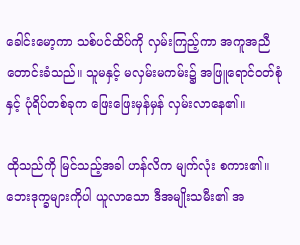ခေါင်းမော့ကာ သစ်ပင်ထိပ်ကို လှမ်းကြည့်ကာ အကူအညီတောင်းခံသည်။ သူမနှင့် မလှမ်းမကမ်း၌ အဖြူရောင်ဝတ်စုံနှင့် ပုံရိပ်တစ်ခုက ဖြေးဖြေးမှန်မှန် လှမ်းလာနေ၏။

ထိုသည်ကို မြင်သည့်အခါ ဟန်လိက မျက်လုံး စကား၏။ ဘေးဒုက္ခများကိုပါ ယူလာသော ဒီအမျိုးသမီး၏ အ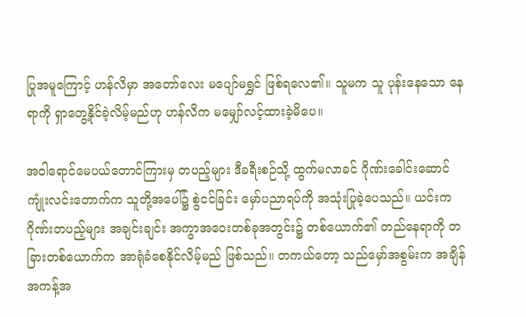ပြုအမူကြောင့် ဟန်လိမှာ အတော်လေး မပျော်မရွှင် ဖြစ်ရလေ၏။ သူမက သူ ပုန်းနေသော နေရာကို ရှာတွေ့နိုင်ခဲ့လိမ့်မည်ဟု ဟန်လိက မမျှော်လင့်ထားခဲ့မိပေ။

အဝါရောင်မေပယ်တောင်ကြားမှ တပည့်များ ဒီခရီးစဉ်သို့ ထွက်မလာခင် ဂိုဏ်းခေါင်းဆောင် ကျုံးလင်းတောက်က သူတို့အပေါ်၌ စွဲငင်ခြင်း မှော်ပညာရပ်ကို အသုံးပြုခဲ့ပေသည်။ ယင်းက ဂိုဏ်းတပည့်များ အချင်းချင်း အကွာအဝေးတစ်ခုအတွင်း၌ တစ်ယောက်၏ တည်နေရာကို တခြားတစ်ယောက်က အာရုံခံစေနိုင်လိမ့်မည် ဖြစ်သည်။ တကယ်တော့ သည်မှော်အစွမ်းက အချိန် အကန့်အ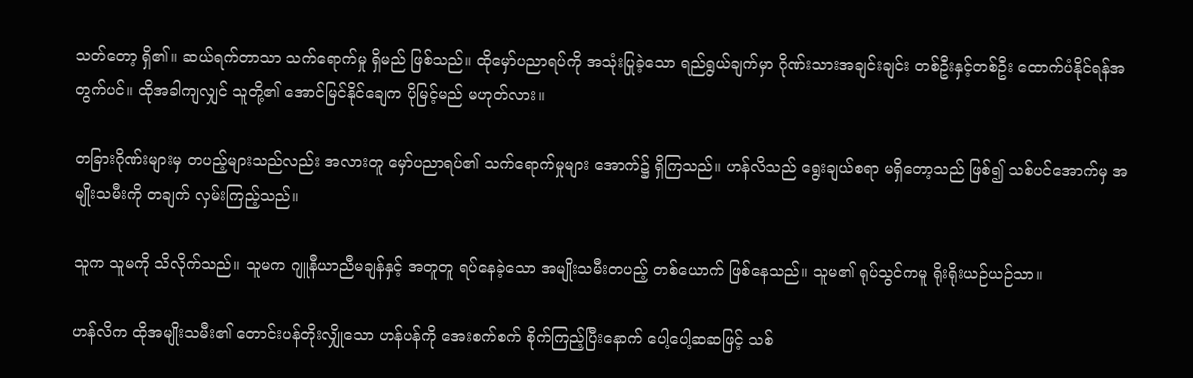သတ်တော့ ရှိ၏။ ဆယ်ရက်တာသာ သက်ရောက်မှု ရှိမည် ဖြစ်သည်။ ထိုမှော်ပညာရပ်ကို အသုံးပြုခဲ့သော ရည်ရွယ်ချက်မှာ ဂိုဏ်းသားအချင်းချင်း တစ်ဦးနှင့်တစ်ဦး ထောက်ပံနိုင်ရန်အတွက်ပင်။ ထိုအခါကျလျှင် သူတို့၏ အောင်မြင်နိုင်ချေက ပိုမြင့်မည် မဟုတ်လား။

တခြားဂိုဏ်းများမှ တပည့်များသည်လည်း အလားတူ မှော်ပညာရပ်၏ သက်ရောက်မှုများ အောက်၌ ရှိကြသည်။ ဟန်လိသည် ရွေးချယ်စရာ မရှိတော့သည် ဖြစ်၍ သစ်ပင်အောက်မှ အမျိုးသမီးကို တချက် လှမ်းကြည့်သည်။

သူက သူမကို သိလိုက်သည်။ သူမက ဂျူနီယာညီမချန်နှင့် အတူတူ ရပ်နေခဲ့သော အမျိုးသမီးတပည့် တစ်ယောက် ဖြစ်နေသည်။ သူမ၏ ရုပ်သွင်ကမူ ရိုးရိုးယဉ်ယဉ်သာ။

ဟန်လိက ထိုအမျိုးသမီး၏ တောင်းပန်တိုးလျှိုသော ဟန်ပန်ကို အေးစက်စက် စိုက်ကြည့်ပြီးနောက် ပေါ့ပေါ့ဆဆဖြင့် သစ်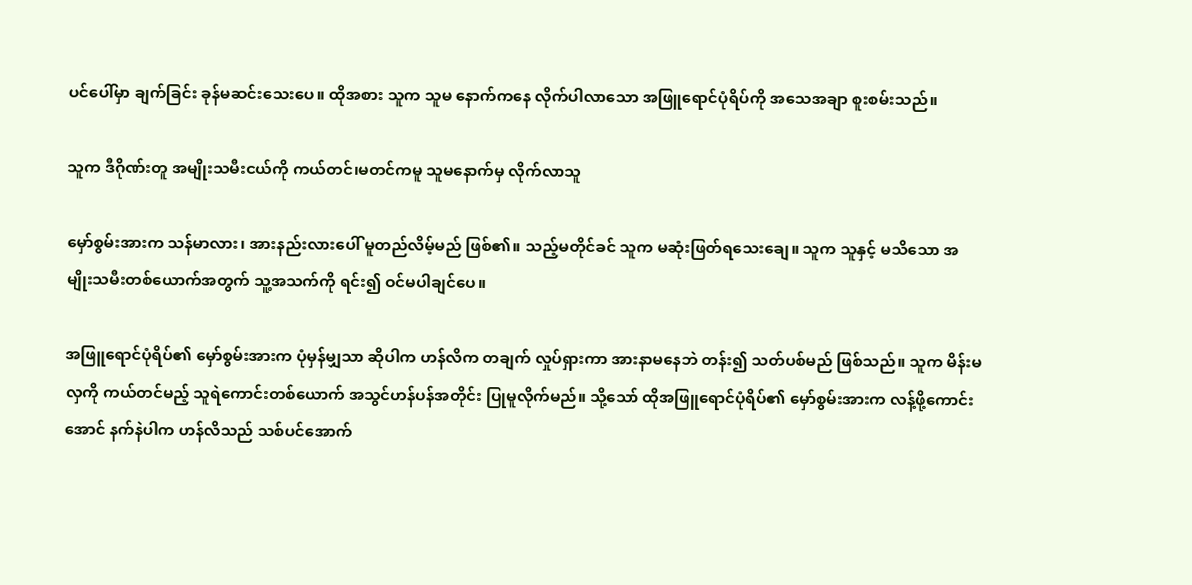ပင်ပေါ်မှာ ချက်ခြင်း ခုန်မဆင်းသေးပေ။ ထိုအစား သူက သူမ နောက်ကနေ လိုက်ပါလာသော အဖြူရောင်ပုံရိပ်ကို အသေအချာ စူးစမ်းသည်။

သူက ဒီဂိုဏ်းတူ အမျိုးသမီးငယ်ကို ကယ်တင်၊မတင်ကမူ သူမနောက်မှ လိုက်လာသူ

မှော်စွမ်းအားက သန်မာလား၊ အားနည်းလားပေါ် မူတည်လိမ့်မည် ဖြစ်၏။ သည့်မတိုင်ခင် သူက မဆုံးဖြတ်ရသေးချေ။ သူက သူနှင့် မသိသော အမျိုးသမီးတစ်ယောက်အတွက် သူ့အသက်ကို ရင်း၍ ဝင်မပါချင်ပေ။

အဖြူရောင်ပုံရိပ်၏ မှော်စွမ်းအားက ပုံမှန်မျှသာ ဆိုပါက ဟန်လိက တချက် လှုပ်ရှားကာ အားနာမနေဘဲ တန်း၍ သတ်ပစ်မည် ဖြစ်သည်။ သူက မိန်းမလှကို ကယ်တင်မည့် သူရဲကောင်းတစ်ယောက် အသွင်ဟန်ပန်အတိုင်း ပြုမူလိုက်မည်။ သို့သော် ထိုအဖြူရောင်ပုံရိပ်၏ မှော်စွမ်းအားက လန့်ဖို့ကောင်းအောင် နက်နဲပါက ဟန်လိသည် သစ်ပင်အောက်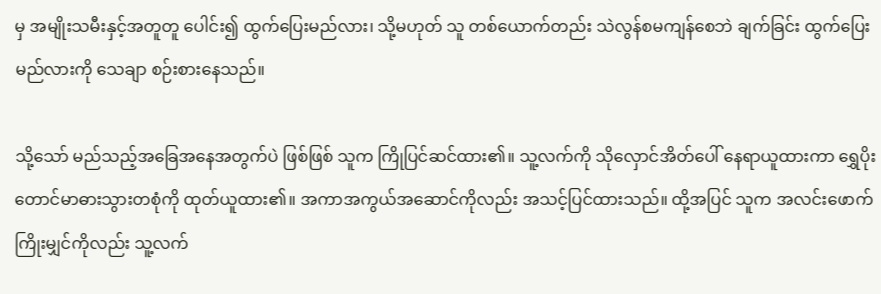မှ အမျိုးသမီးနှင့်အတူတူ ပေါင်း၍ ထွက်ပြေးမည်လား၊ သို့မဟုတ် သူ တစ်ယောက်တည်း သဲလွန်စမကျန်စေဘဲ ချက်ခြင်း ထွက်ပြေးမည်လားကို သေချာ စဉ်းစားနေသည်။

သို့သော် မည်သည့်အခြေအနေအတွက်ပဲ ဖြစ်ဖြစ် သူက ကြိုပြင်ဆင်ထား၏။ သူ့လက်ကို သိုလှောင်အိတ်ပေါ် နေရာယူထားကာ ရွှေပိုးတောင်မာဓားသွားတစုံကို ထုတ်ယူထား၏။ အကာအကွယ်အဆောင်ကိုလည်း အသင့်ပြင်ထားသည်။ ထို့အပြင် သူက အလင်းဖောက်ကြိုးမျှင်ကိုလည်း သူ့လက်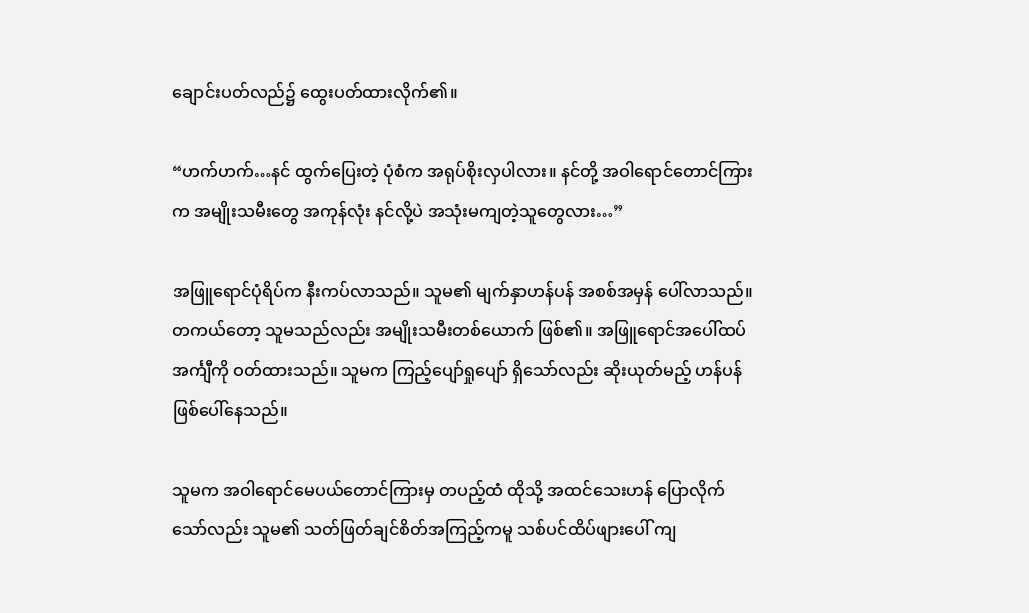ချောင်းပတ်လည်၌ ထွေးပတ်ထားလိုက်၏။

“ဟက်ဟက်…နင် ထွက်ပြေးတဲ့ ပုံစံက အရုပ်စိုးလှပါလား။ နင်တို့ အဝါရောင်တောင်ကြားက အမျိုးသမီးတွေ အကုန်လုံး နင်လို့ပဲ အသုံးမကျတဲ့သူတွေလား…”

အဖြူရောင်ပုံရိပ်က နီးကပ်လာသည်။ သူမ၏ မျက်နှာဟန်ပန် အစစ်အမှန် ပေါ်လာသည်။ တကယ်တော့ သူမသည်လည်း အမျိုးသမီးတစ်ယောက် ဖြစ်၏။ အဖြူရောင်အပေါ်ထပ် အင်္ကျီကို ဝတ်ထားသည်။ သူမက ကြည့်ပျော်ရှုပျော် ရှိသော်လည်း ဆိုးယုတ်မည့် ဟန်ပန် ဖြစ်ပေါ်နေသည်။

သူမက အဝါရောင်မေပယ်တောင်ကြားမှ တပည့်ထံ ထိုသို့ အထင်သေးဟန် ပြောလိုက်သော်လည်း သူမ၏ သတ်ဖြတ်ချင်စိတ်အကြည့်ကမူ သစ်ပင်ထိပ်ဖျားပေါ် ကျ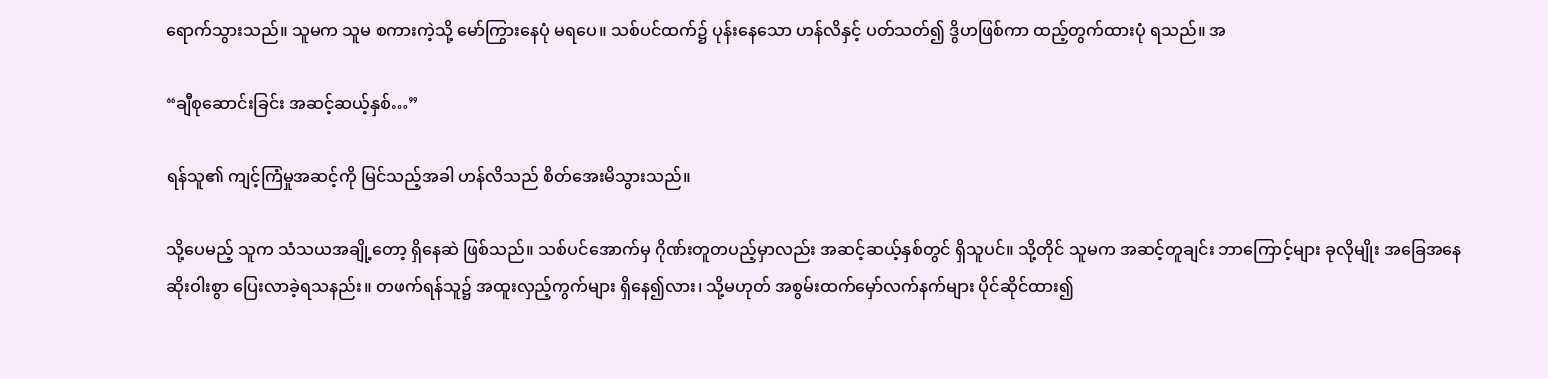ရောက်သွားသည်။ သူမက သူမ စကားကဲ့သို့ မော်ကြွားနေပုံ မရပေ။ သစ်ပင်ထက်၌ ပုန်းနေသော ဟန်လိနှင့် ပတ်သတ်၍ ဒွိဟဖြစ်ကာ ထည့်တွက်ထားပုံ ရသည်။ အ

“ချီစုဆောင်းခြင်း အဆင့်ဆယ့်နှစ်…”

ရန်သူ၏ ကျင့်ကြံမှုအဆင့်ကို မြင်သည့်အခါ ဟန်လိသည် စိတ်အေးမိသွားသည်။

သို့ပေမည့် သူက သံသယအချို့တော့ ရှိနေဆဲ ဖြစ်သည်။ သစ်ပင်အောက်မှ ဂိုဏ်းတူတပည့်မှာလည်း အဆင့်ဆယ့်နှစ်တွင် ရှိသူပင်။ သို့တိုင် သူမက အဆင့်တူချင်း ဘာကြောင့်များ ခုလိုမျိုး အခြေအနေဆိုးဝါးစွာ ပြေးလာခဲ့ရသနည်း။ တဖက်ရန်သူ၌ အထူးလှည့်ကွက်များ ရှိနေ၍လား၊ သို့မဟုတ် အစွမ်းထက်မှော်လက်နက်များ ပိုင်ဆိုင်ထား၍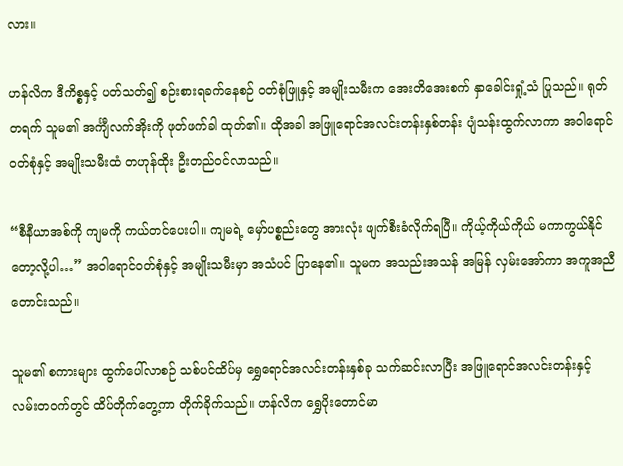လား။

ဟန်လိက ဒီကိစ္စနှင့် ပတ်သတ်၍ စဉ်းစားရခက်နေစဉ် ဝတ်စုံဖြူနှင့် အမျိုးသမီးက အေးတိအေးစက် နှာခေါင်းရှုံ့သံ ပြုသည်။ ရုတ်တရက် သူမ၏ အင်္ကျီလက်အိုးကို ဖုတ်ဖက်ခါ ထုတ်၏။ ထိုအခါ အဖြူရောင်အလင်းတန်းနှစ်တန်း ပျံသန်းထွက်လာကာ အဝါရောင်ဝတ်စုံနှင့် အမျိုးသမီးထံ တဟုန်ထိုး ဦးတည်ဝင်လာသည်။

“စီနီယာအစ်ကို ကျမကို ကယ်တင်ပေးပါ။ ကျမရဲ့ မှော်ပစ္စည်းတွေ အားလုံး ဖျက်စီးခံလိုက်ရပြီ။ ကိုယ့်ကိုယ်ကိုယ် မကာကွယ်နိုင်တော့လို့ပါ…” အဝါရောင်ဝတ်စုံနှင့် အမျိုးသမီးမှာ အသံပင် ပြာနေ၏။ သူမက အသည်းအသန် အမြန် လှမ်းအော်ကာ အကူအညီတောင်းသည်။

သူမ၏ စကားများ ထွက်ပေါ်လာစဉ် သစ်ပင်ထိပ်မှ ရွှေရောင်အလင်းတန်းနှစ်ခု သက်ဆင်းလာပြီး အဖြူရောင်အလင်းတန်းနှင့် လမ်းတဝက်တွင် ထိပ်တိုက်တွေ့ကာ တိုက်ခိုက်သည်။ ဟန်လိက ရွှေပိုးတောင်မာ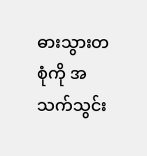ဓားသွားတစုံကို အသက်သွင်း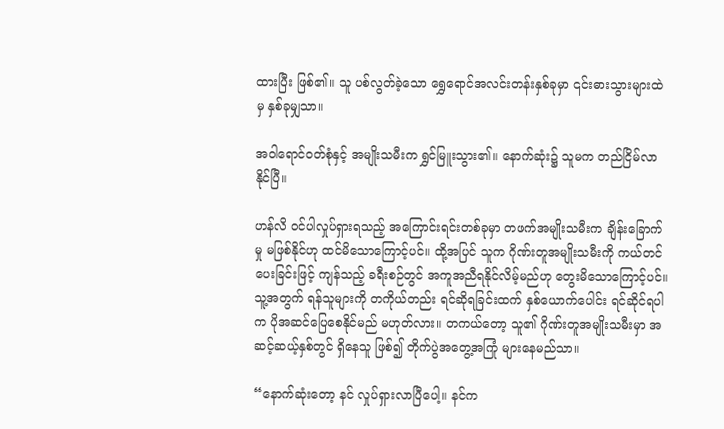ထားပြီး ဖြစ်၏။ သူ ပစ်လွတ်ခဲ့သော ရွှေရောင်အလင်းတန်းနှစ်ခုမှာ ၎င်းဓားသွားများထဲမှ နှစ်ခုမျှသာ။

အဝါရောင်ဝတ်စုံနှင့် အမျိုးသမီးက ရွှင်မြူးသွား၏။ နောက်ဆုံး၌ သူမက တည်ငြိမ်လာနိုင်ပြီ။

ဟန်လိ ဝင်ပါလှုပ်ရှားရသည့် အကြောင်းရင်းတစ်ခုမှာ တဖက်အမျိုးသမီးက ချိန်းခြောက်မှု မဖြစ်နိုင်ဟု ထင်မိသောကြောင့်ပင်။ ထို့အပြင် သူက ဂိုဏ်းတူအမျိုးသမီးကို ကယ်တင်ပေးခြင်းဖြင့် ကျန်သည့် ခရီးစဉ်တွင် အကူအညီရနိုင်လိမ့်မည်ဟု တွေးမိသောကြောင့်ပင်။ သူ့အတွက် ရန်သူများကို တကိုယ်တည်း ရင်ဆိုရခြင်းထက် နှစ်ယောက်ပေါင်း ရင်ဆိုင်ရပါက ပိုအဆင်ပြေစေနိုင်မည် မဟုတ်လား။ တကယ်တော့ သူ၏ ဂိုဏ်းတူအမျိုးသမီးမှာ အဆင့်ဆယ့်နှစ်တွင် ရှိနေသူ ဖြစ်၍ တိုက်ပွဲအတွေ့အကြုံ များနေမည်သာ။

“နောက်ဆုံးတော့ နင် လှုပ်ရှားလာပြီပေါ့။ နင်က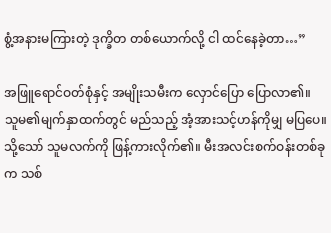စွံ့အနားမကြားတဲ့ ဒုက္ခိတ တစ်ယောက်လို့ ငါ ထင်နေခဲ့တာ…”

အဖြူရောင်ဝတ်စုံနှင့် အမျိုးသမီးက လှောင်ပြော ပြောလာ၏။ သူမ၏မျက်နှာထက်တွင် မည်သည့် အံ့အားသင့်ဟန်ကိုမျှ မပြပေ။ သို့သော် သူမလက်ကို ဖြန့်ကားလိုက်၏။ မီးအလင်းစက်ဝန်းတစ်ခုက သစ်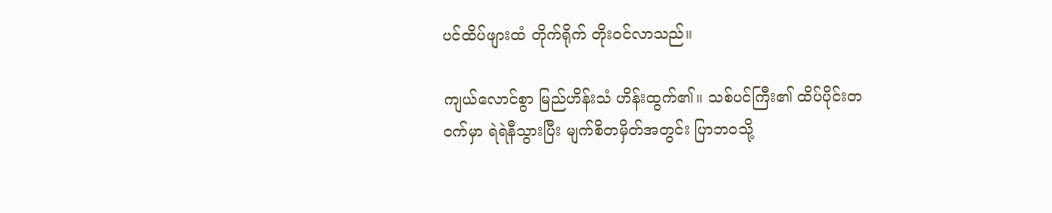ပင်ထိပ်ဖျားထံ တိုက်ရိုက် တိုးဝင်လာသည်။

ကျယ်လောင်စွာ မြည်ဟိန်းသံ ဟိန်းထွက်၏။ သစ်ပင်ကြီး၏ ထိပ်ပိုင်းတဝက်မှာ ရဲရဲနီသွားပြီး မျက်စိတမှိတ်အတွင်း ပြာဘဝသို့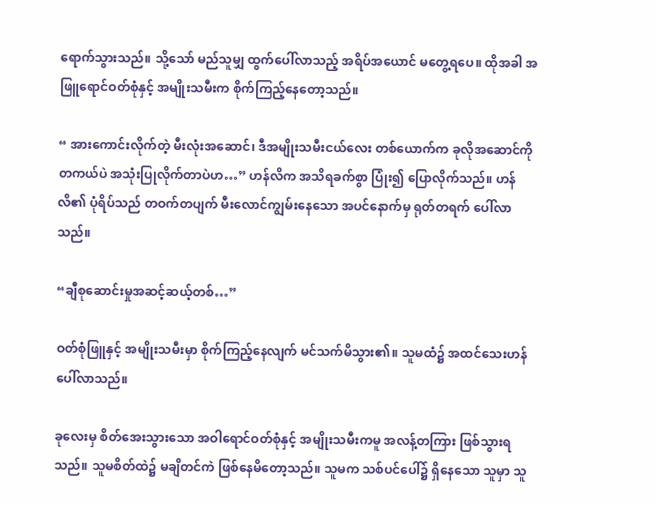ရောက်သွားသည်။ သို့သော် မည်သူမျှ ထွက်ပေါ်လာသည့် အရိပ်အယောင် မတွေ့ရပေ။ ထိုအခါ အဖြူရောင်ဝတ်စုံနှင့် အမျိုးသမီးက စိုက်ကြည့်နေတော့သည်။

“ အားကောင်းလိုက်တဲ့ မီးလုံးအဆောင်၊ ဒီအမျိုးသမီးငယ်လေး တစ်ယောက်က ခုလိုအဆောင်ကို တကယ်ပဲ အသုံးပြုလိုက်တာပဲဟ…” ဟန်လိက အသိရခက်စွာ ပြုံး၍ ပြောလိုက်သည်။ ဟန်လိ၏ ပုံရိပ်သည် တဝက်တပျက် မီးလောင်ကျွမ်းနေသော အပင်နောက်မှ ရုတ်တရက် ပေါ်လာသည်။

“ချီစုဆောင်းမှုအဆင့်ဆယ့်တစ်…”

ဝတ်စုံဖြူနှင့် အမျိုးသမီးမှာ စိုက်ကြည့်နေလျက် မင်သက်မိသွား၏။ သူမထံ၌ အထင်သေးဟန် ပေါ်လာသည်။

ခုလေးမှ စိတ်အေးသွားသော အဝါရောင်ဝတ်စုံနှင့် အမျိုးသမီးကမူ အလန့်တကြား ဖြစ်သွားရသည်။ သူမစိတ်ထဲ၌ မချိတင်ကဲ ဖြစ်နေမိတော့သည်။ သူမက သစ်ပင်ပေါ်၌ ရှိနေသော သူမှာ သူ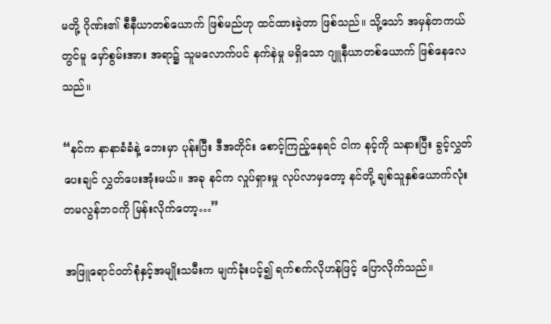မတို့ ဂိုဏ်း၏ စီနီယာတစ်ယောက် ဖြစ်မည်ဟု ထင်ထားခဲ့တာ ဖြစ်သည်။ သို့သော် အမှန်တကယ်တွင်မူ မှော်စွမ်းအား အရာ၌ သူမလောက်ပင် နက်နဲမှု မရှိသော ဂျူနီယာတစ်ယောက် ဖြစ်နေလေသည်။

“နင်က နာနာခံခံနဲ့ ဘေးမှာ ပုန်းပြီး ဒီအတိုင်း စောင့်ကြည့်နေရင် ငါက နင့်ကို သနားပြီး ခွင့်လွှတ်ပေးချင် လွှတ်ပေးအုံးမယ်။ အခု နင်က လှုပ်ရှားမှု လုပ်လာမှတော့ နင်တို့ ချစ်သူနှစ်ယောက်လုံး တမလွန်ဘဝကို မြန်းလိုက်တော့…”

အဖြူရောင်ဝတ်စုံနှင့်အမျိုးသမီးက မျက်ခုံးပင့်၍ ရက်စက်လိုဟန်ဖြင့် ပြောလိုက်သည်။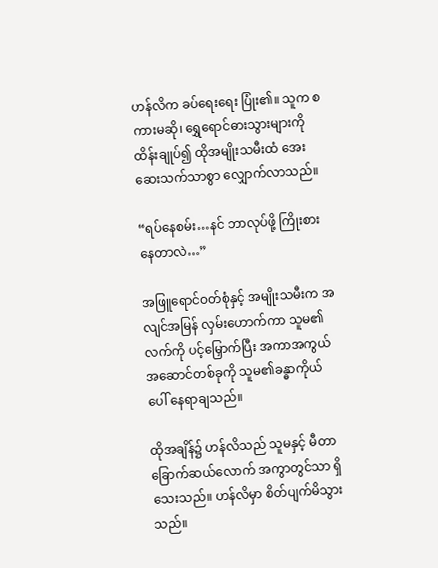ဟန်လိက ခပ်ရေးရေး ပြုံး၏။ သူက စကားမဆို၊ ရွှေရောင်ဓားသွားများကို ထိန်းချုပ်၍ ထိုအမျိုးသမီးထံ အေးဆေးသက်သာစွာ လျှောက်လာသည်။

“ရပ်နေစမ်း…နင် ဘာလုပ်ဖို့ ကြိုးစားနေတာလဲ…”

အဖြူရောင်ဝတ်စုံနှင့် အမျိုးသမီးက အလျင်အမြန် လှမ်းဟောက်ကာ သူမ၏လက်ကို ပင့်မြှောက်ပြီး အကာအကွယ်အဆောင်တစ်ခုကို သူမ၏ခန္ဓာကိုယ်ပေါ် နေရာချသည်။

ထိုအချိန်၌ ဟန်လိသည် သူမနှင့် မီတာခြောက်ဆယ်လောက် အကွာတွင်သာ ရှိသေးသည်။ ဟန်လိမှာ စိတ်ပျက်မိသွားသည်။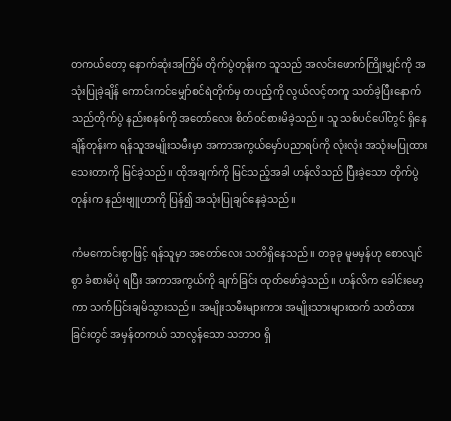တကယ်တော့ နောက်ဆုံးအကြိမ် တိုက်ပွဲတုန်းက သူသည် အလင်းဖောက်ကြိုးမျှင်ကို အသုံးပြုခဲ့ချိန် ကောင်းကင်မျှော်စင်ရဲတိုက်မှ တပည့်ကို လွယ်လင့်တကူ သတ်ခဲ့ပြီးနောက် သည်တိုက်ပွဲ နည်းစနစ်ကို အတော်လေး စိတ်ဝင်စားမိခဲ့သည်။ သူ သစ်ပင်ပေါ်တွင် ရှိနေချိန်တုန်းက ရန်သူအမျိုးသမီးမှာ အကာအကွယ်မှော်ပညာရပ်ကို လုံးလုံး အသုံးမပြုထားသေးတာကို မြင်ခဲ့သည်။ ထိုအချက်ကို မြင်သည့်အခါ ဟန်လိသည် ပြီးခဲ့သော တိုက်ပွဲတုန်းက နည်းဗျူဟာကို ပြန်၍ အသုံးပြုချင်နေခဲ့သည်။

ကံမကောင်းစွာဖြင့် ရန်သူမှာ အတော်လေး သတိရှိနေသည်။ တခုခု မူမမှန်ဟု စောလျင်စွာ ခံစားမိပုံ ရပြီး အကာအကွယ်ကို ချက်ခြင်း ထုတ်ဖော်ခဲ့သည်။ ဟန်လိက ခေါင်းမော့ကာ သက်ပြင်းချမိသွားသည်။ အမျိုးသမီးများကား အမျိုးသားများထက် သတိထားခြင်းတွင် အမှန်တကယ် သာလွန်သော သဘာဝ ရှိ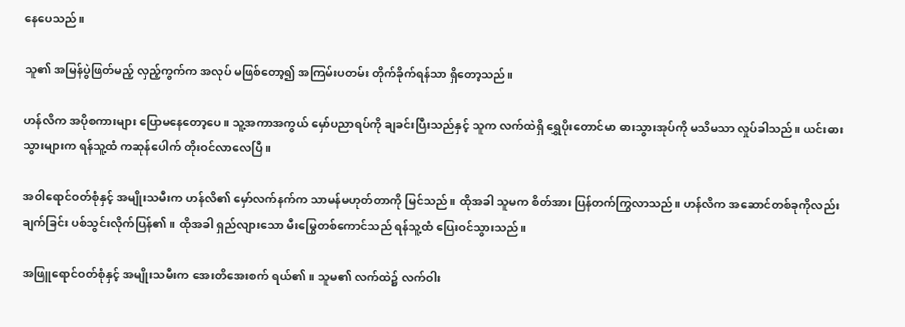နေပေသည်။

သူ၏ အမြန်ပွဲဖြတ်မည့် လှည့်ကွက်က အလုပ် မဖြစ်တော့၍ အကြမ်းပတမ်း တိုက်ခိုက်ရန်သာ ရှိတော့သည်။

ဟန်လိက အပိုစကားများ ပြောမနေတော့ပေ။ သူ့အကာအကွယ် မှော်ပညာရပ်ကို ချခင်းပြီးသည်နှင့် သူက လက်ထဲရှိ ရွှေပိုးတောင်မာ ဓားသွားအုပ်ကို မသိမသာ လှုပ်ခါသည်။ ယင်းဓားသွားများက ရန်သူ့ထံ ကဆုန်ပေါက် တိုးဝင်လာလေပြီ။

အဝါရောင်ဝတ်စုံနှင့် အမျိုးသမီးက ဟန်လိ၏ မှော်လက်နက်က သာမန်မဟုတ်တာကို မြင်သည်။ ထိုအခါ သူမက စိတ်အား ပြန်တက်ကြွလာသည်။ ဟန်လိက အဆောင်တစ်ခုကိုလည်း ချက်ခြင်း ပစ်သွင်းလိုက်ပြန်၏။ ထိုအခါ ရှည်လျားသော မီးမြွေတစ်ကောင်သည် ရန်သူ့ထံ ပြေးဝင်သွားသည်။

အဖြူရောင်ဝတ်စုံနှင့် အမျိုးသမီးက အေးတိအေးစက် ရယ်၏။ သူမ၏ လက်ထဲ၌ လက်ဝါး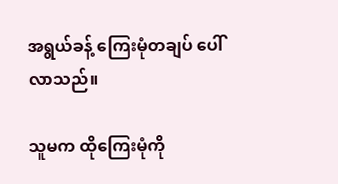အရွယ်ခန့် ကြေးမုံတချပ် ပေါ်လာသည်။

သူမက ထိုကြေးမုံကို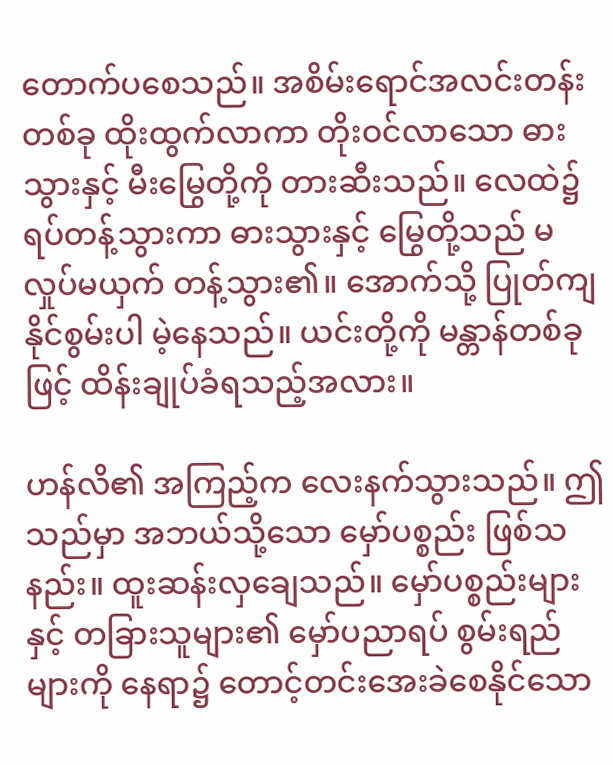တောက်ပစေသည်။ အစိမ်းရောင်အလင်းတန်းတစ်ခု ထိုးထွက်လာကာ တိုးဝင်လာသော ဓားသွားနှင့် မီးမြွေတို့ကို တားဆီးသည်။ လေထဲ၌ ရပ်တန့်သွားကာ ဓားသွားနှင့် မြွေတို့သည် မလှုပ်မယှက် တန့်သွား၏။ အောက်သို့ ပြုတ်ကျနိုင်စွမ်းပါ မဲ့နေသည်။ ယင်းတို့ကို မန္တာန်တစ်ခုဖြင့် ထိန်းချုပ်ခံရသည့်အလား။

ဟန်လိ၏ အကြည့်က လေးနက်သွားသည်။ ဤသည်မှာ အဘယ်သို့သော မှော်ပစ္စည်း ဖြစ်သနည်း။ ထူးဆန်းလှချေသည်။ မှော်ပစ္စည်းများနှင့် တခြားသူများ၏ မှော်ပညာရပ် စွမ်းရည်များကို နေရာ၌ တောင့်တင်းအေးခဲစေနိုင်သော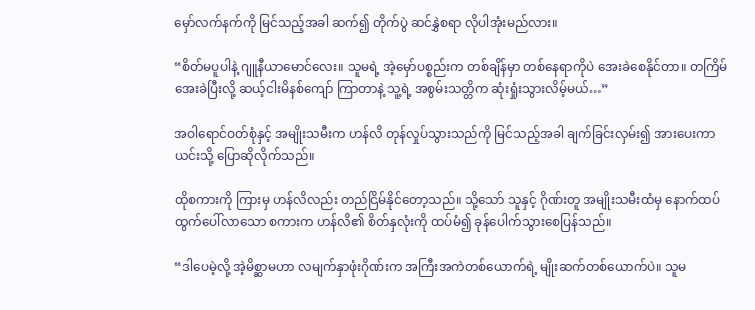မှော်လက်နက်ကို မြင်သည့်အခါ ဆက်၍ တိုက်ပွဲ ဆင်နွှဲစရာ လိုပါအုံးမည်လား။

“စိတ်မပူပါနဲ့ ဂျူနီယာမောင်လေး။ သူမရဲ့ အဲ့မှော်ပစ္စည်းက တစ်ချိန်မှာ တစ်နေရာကိုပဲ အေးခဲစေနိုင်တာ။ တကြိမ် အေးခဲပြီးလို့ ဆယ့်ငါးမိနစ်ကျော် ကြာတာနဲ့ သူ့ရဲ့ အစွမ်းသတ္တိက ဆုံးရှုံးသွားလိမ့်မယ်…”

အဝါရောင်ဝတ်စုံနှင့် အမျိုးသမီးက ဟန်လိ တုန်လှုပ်သွားသည်ကို မြင်သည့်အခါ ချက်ခြင်းလှမ်း၍ အားပေးကာ ယင်းသို့ ပြောဆိုလိုက်သည်။

ထိုစကားကို ကြားမှ ဟန်လိလည်း တည်ငြိမ်နိုင်တော့သည်။ သို့သော် သူနှင့် ဂိုဏ်းတူ အမျိုးသမီးထံမှ နောက်ထပ် ထွက်ပေါ်လာသော စကားက ဟန်လိ၏ စိတ်နှလုံးကို ထပ်မံ၍ ခုန်ပေါက်သွားစေပြန်သည်။

“ဒါပေမဲ့လို့ အဲ့မိစ္ဆာမဟာ လမျက်နှာဖုံးဂိုဏ်းက အကြီးအကဲတစ်ယောက်ရဲ့ မျိုးဆက်တစ်ယောက်ပဲ။ သူမ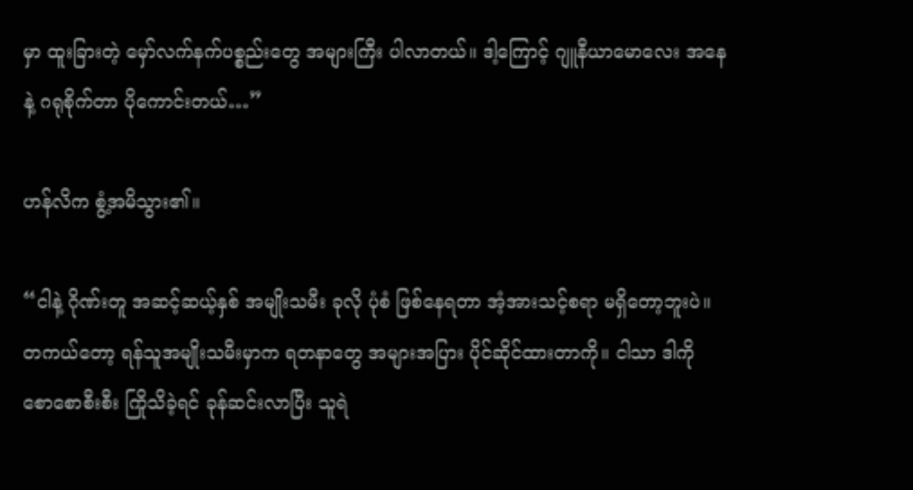မှာ ထူးခြားတဲ့ မှော်လက်နက်ပစ္စည်းတွေ အများကြီး ပါလာတယ်။ ဒါ့ကြောင့် ဂျူနီယာမောလေး အနေနဲ့ ဂရုစိုက်တာ ပိုကောင်းတယ်…”

ဟန်လိက စွံ့အမိသွား၏။

“ငါနဲ့ ဂိုဏ်းတူ အဆင့်ဆယ့်နှစ် အမျိုးသမီး ခုလို ပုံစံ ဖြစ်နေရတာ အံ့အားသင့်စရာ မရှိတော့ဘူးပဲ။ တကယ်တော့ ရန်သူအမျိုးသမီးမှာက ရတနာတွေ အများအပြား ပိုင်ဆိုင်ထားတာကို။ ငါသာ ဒါကို စောစောစီးစီး ကြိုသိခဲ့ရင် ခုန်ဆင်းလာပြီး သူရဲ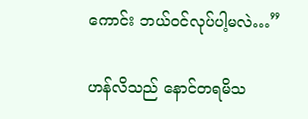ကောင်း ဘယ်ဝင်လုပ်ပါ့မလဲ…”

ဟန်လိသည် နောင်တရမိသ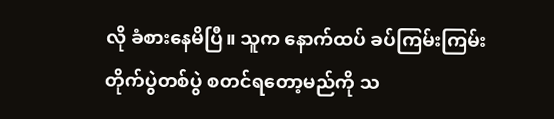လို ခံစားနေမိပြီ။ သူက နောက်ထပ် ခပ်ကြမ်းကြမ်း တိုက်ပွဲတစ်ပွဲ စတင်ရတော့မည်ကို သ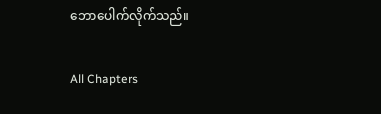ဘောပေါက်လိုက်သည်။

All Chapters